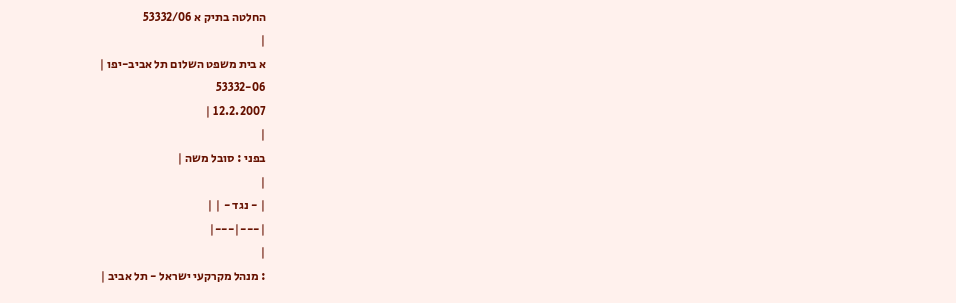החלטה בתיק א 53332/06
|
א בית משפט השלום תל אביב-יפו |
53332-06
12.2.2007 |
|
בפני : סובל משה |
|
| - נגד - | |
|---|---|
|
: מנהל מקרקעי ישראל - תל אביב |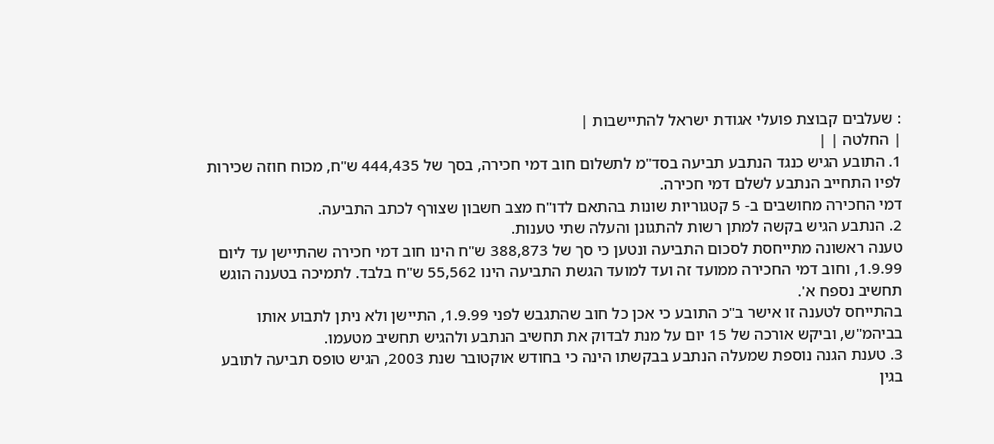: שעלבים קבוצת פועלי אגודת ישראל להתיישבות |
| החלטה | |
1. התובע הגיש כנגד הנתבע תביעה בסד"מ לתשלום חוב דמי חכירה, בסך של 444,435 ש"ח, מכוח חוזה שכירות לפיו התחייב הנתבע לשלם דמי חכירה.
דמי החכירה מחושבים ב- 5 קטגוריות שונות בהתאם לדו"ח מצב חשבון שצורף לכתב התביעה.
2. הנתבע הגיש בקשה למתן רשות להתגונן והעלה שתי טענות.
טענה ראשונה מתייחסת לסכום התביעה ונטען כי סך של 388,873 ש"ח הינו חוב דמי חכירה שהתיישן עד ליום 1.9.99, וחוב דמי החכירה ממועד זה ועד למועד הגשת התביעה הינו 55,562 ש"ח בלבד. לתמיכה בטענה הוגש תחשיב נספח א'.
בהתייחס לטענה זו אישר ב"כ התובע כי אכן כל חוב שהתגבש לפני 1.9.99, התיישן ולא ניתן לתבוע אותו בביהמ"ש, וביקש אורכה של 15 יום על מנת לבדוק את תחשיב הנתבע ולהגיש תחשיב מטעמו.
3. טענת הגנה נוספת שמעלה הנתבע בבקשתו הינה כי בחודש אוקטובר שנת 2003, הגיש טופס תביעה לתובע בגין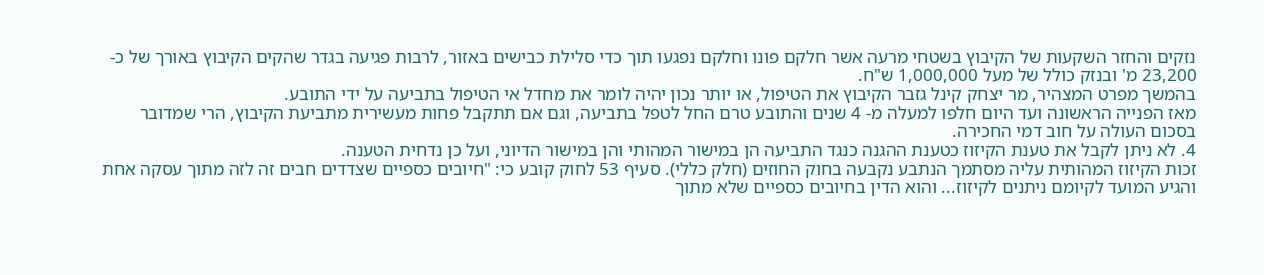נזקים והחזר השקעות של הקיבוץ בשטחי מרעה אשר חלקם פונו וחלקם נפגעו תוך כדי סלילת כבישים באזור, לרבות פגיעה בגדר שהקים הקיבוץ באורך של כ- 23,200 מ' ובנזק כולל של מעל 1,000,000 ש"ח.
בהמשך מפרט המצהיר, מר יצחק קינל גזבר הקיבוץ את הטיפול, או יותר נכון יהיה לומר את מחדל אי הטיפול בתביעה על ידי התובע.
מאז הפנייה הראשונה ועד היום חלפו למעלה מ- 4 שנים והתובע טרם החל לטפל בתביעה, וגם אם תתקבל פחות מעשירית מתביעת הקיבוץ, הרי שמדובר בסכום העולה על חוב דמי החכירה.
4. לא ניתן לקבל את טענת הקיזוז כטענת ההגנה כנגד התביעה הן במישור המהותי והן במישור הדיוני, ועל כן נדחית הטענה.
זכות הקיזוז המהותית עליה מסתמך הנתבע נקבעה בחוק החוזים (חלק כללי). סעיף 53 לחוק קובע כי: "חיובים כספיים שצדדים חבים זה לזה מתוך עסקה אחת והגיע המועד לקיומם ניתנים לקיזוז... והוא הדין בחיובים כספיים שלא מתוך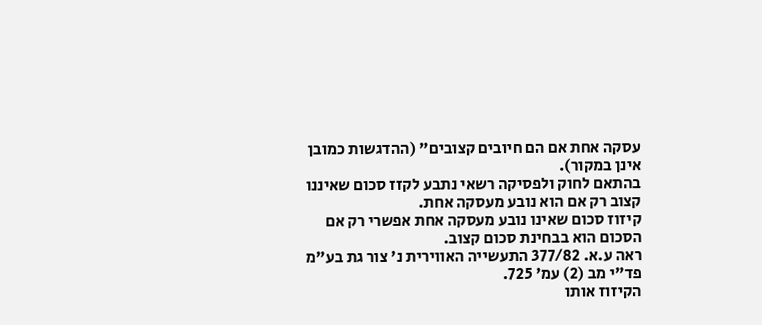עסקה אחת אם הם חיובים קצובים" (ההדגשות כמובן אינן במקור).
בהתאם לחוק ולפסיקה רשאי נתבע לקזז סכום שאיננו קצוב רק אם הוא נובע מעסקה אחת.
קיזוז סכום שאינו נובע מעסקה אחת אפשרי רק אם הסכום הוא בבחינת סכום קצוב.
ראה ע.א. 377/82 התעשייה האווירית נ' צור גת בע"מ פד"י מב (2) עמ' 725.
הקיזוז אותו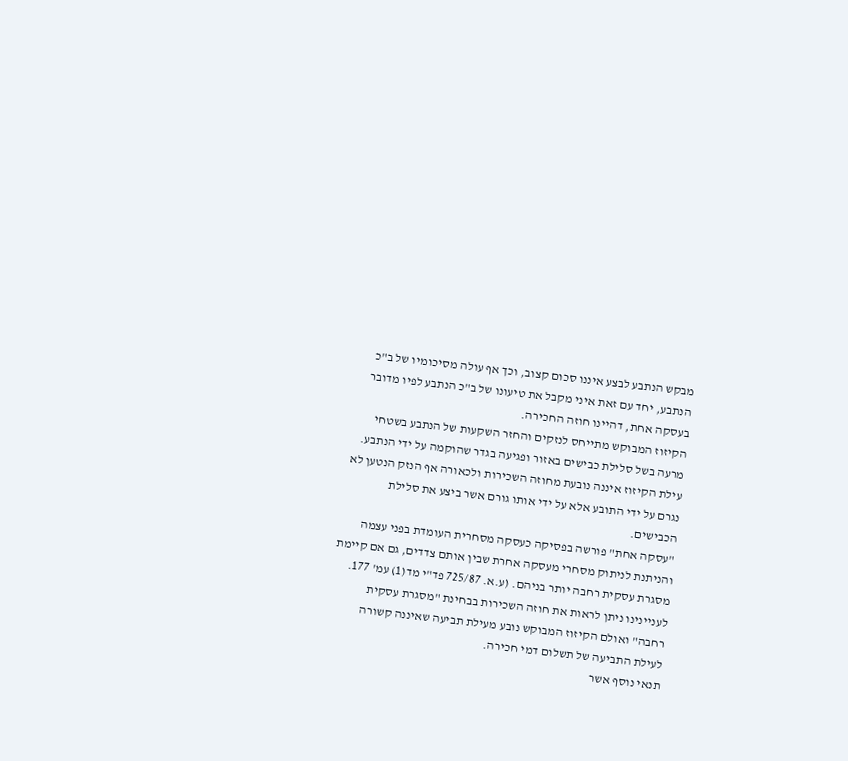מבקש הנתבע לבצע איננו סכום קצוב, וכך אף עולה מסיכומיו של ב"כ הנתבע, יחד עם זאת איני מקבל את טיעונו של ב"כ הנתבע לפיו מדובר בעסקה אחת, דהיינו חוזה החכירה.
הקיזוז המבוקש מתייחס לנזקים והחזר השקעות של הנתבע בשטחי מרעה בשל סלילת כבישים באזור ופגיעה בגדר שהוקמה על ידי הנתבע.
עילת הקיזוז איננה נובעת מחוזה השכירות ולכאורה אף הנזק הנטען לא נגרם על ידי התובע אלא על ידי אותו גורם אשר ביצע את סלילת הכבישים.
"עסקה אחת" פורשה בפסיקה כעסקה מסחרית העומדת בפני עצמה והניתנת לניתוק מסחרי מעסקה אחרת שבין אותם צדדים, גם אם קיימת מסגרת עסקית רחבה יותר בניהם. (ע.א. 725/87 פד"י מד(1) עמ' 177.
לעניינינו ניתן לראות את חוזה השכירות בבחינת "מסגרת עסקית רחבה" ואולם הקיזוז המבוקש נובע מעילת תביעה שאיננה קשורה לעילת התביעה של תשלום דמי חכירה.
תנאי נוסף אשר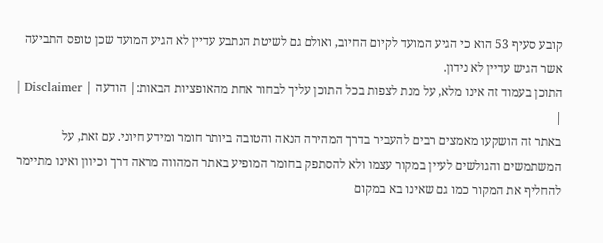קובע סעיף 53 הוא כי הגיע המועד לקיום החיוב, ואולם גם לשיטת הנתבע עדיין לא הגיע המועד שכן טופס התביעה אשר הגיש עדיין לא נידון.
התוכן בעמוד זה אינו מלא, על מנת לצפות בכל התוכן עליך לבחור אחת מהאופציות הבאות:| הודעה | Disclaimer |
|
באתר זה הושקעו מאמצים רבים להעביר בדרך המהירה הנאה והטובה ביותר חומר ומידע חיוני. עם זאת, על המשתמשים והגולשים לעיין במקור עצמו ולא להסתפק בחומר המופיע באתר המהווה מראה דרך וכיוון ואינו מתיימר להחליף את המקור כמו גם שאינו בא במקום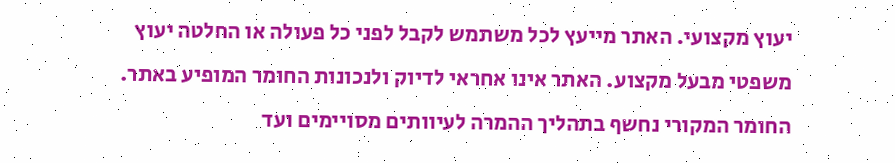יעוץ מקצועי. האתר מייעץ לכל משתמש לקבל לפני כל פעולה או החלטה יעוץ משפטי מבעל מקצוע. האתר אינו אחראי לדיוק ולנכונות החומר המופיע באתר. החומר המקורי נחשף בתהליך ההמרה לעיוותים מסויימים ועד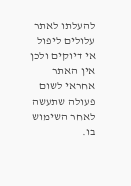להעלתו לאתר עלולים ליפול אי דיוקים ולכן אין האתר אחראי לשום פעולה שתעשה לאחר השימוש בו.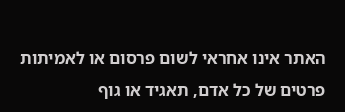האתר אינו אחראי לשום פרסום או לאמיתות פרטים של כל אדם, תאגיד או גוף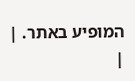המופיע באתר. |
|